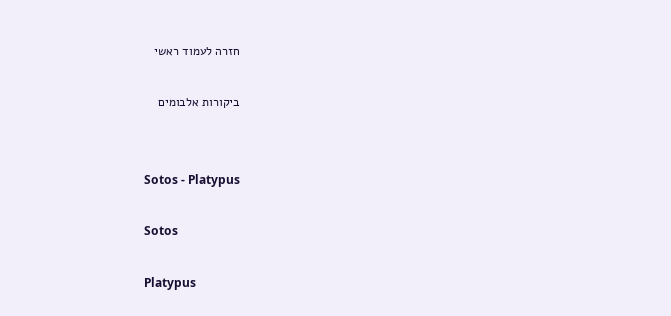חזרה לעמוד ראשי

ביקורות אלבומים


Sotos - Platypus

Sotos

Platypus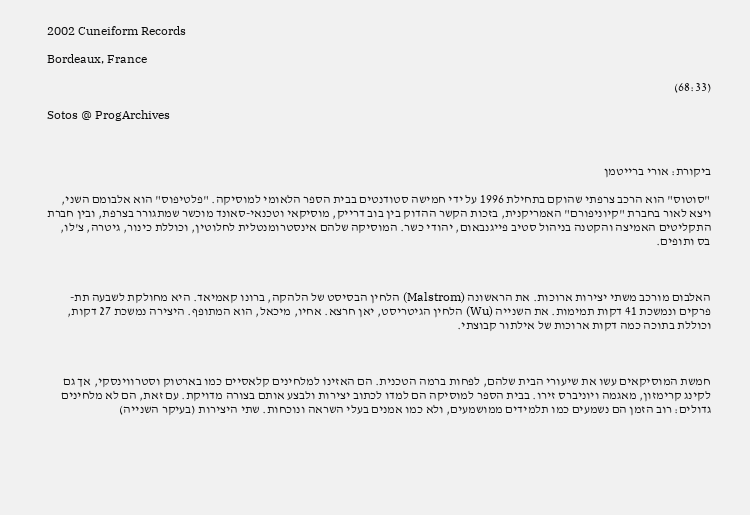2002 Cuneiform Records

Bordeaux, France

(68:33)

Sotos @ ProgArchives



ביקורת: אורי ברייטמן

"סוטוס" הוא הרכב צרפתי שהוקם בתחילת 1996 על ידי חמישה סטודנטים בבית הספר הלאומי למוסיקה. "פלטיפוס" הוא אלבומם השני, ויצא לאור בחברת "קיוניפורם" האמריקנית, בזכות הקשר ההדוק בין בוב דרייק, מוסיקאי וטכנאי-סאונד מוכשר שמתגורר בצרפת, ובין חברת התקליטים האמיצה והקטנה בניהול סטיב פייגנבאום, יהודי כשר. המוסיקה שלהם אינסטרומנטלית לחלוטין, וכוללת כינור, גיטרה, צ'לו, בס ותופים.



האלבום מורכב משתי יצירות ארוכות. את הראשונה (Malstrom) הלחין הבסיסט של הלהקה, ברונו קאמיאד. היא מחולקת לשבעה תת-פרקים ונמשכת 41 דקות תמימות. את השנייה (Wu) הלחין הגיטריסט, יאן חרצא. אחיו, מיכאל, הוא המתופף. היצירה נמשכת 27 דקות, וכוללת בתוכה כמה דקות ארוכות של אילתור קבוצתי.



חמשת המוסיקאים עשו את שיעורי הבית שלהם, לפחות ברמה הטכנית. הם האזינו למלחינים קלאסיים כמו בארטוק וסטרווינסקי, אך גם לקינג קרימזון, מאגמה ויוניברס זירו. בבית הספר למוסיקה הם למדו לכתוב יצירות ולבצע אותם בצורה מדויקת. עם זאת, הם לא מלחינים גדולים: רוב הזמן הם נשמעים כמו תלמידים ממושמעים, ולא כמו אמנים בעלי השראה ונוכחות. שתי היצירות (בעיקר השנייה)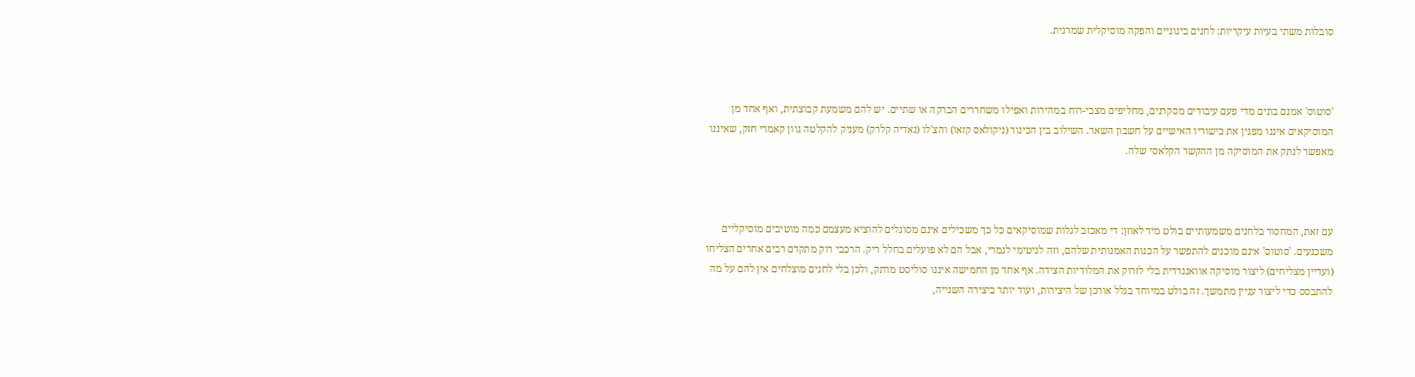סובלות משתי בעיות עיקריות: לחנים בינוניים והפקה מוסיקלית שמרנית.



'סוטוס' אמנם בונים מדי פעם עיבודים מסקרנים, מחליפים מצבי-רוח במהירות ואפילו משחררים הברקה או שתיים. יש להם משמעת קבוצתית, ואף אחד מן המוסיקאים איננו מפגין את כישוריו האישיים על חשבון השאר. השילוב בין הכינור (ניקולאס קזאו) והצ'לו (נאדיה קלרק) מעניק להקלטה גוון קאמרי חזק, שאיננו מאפשר לנתק את המוסיקה מן ההקשר הקלאסי שלה.



עם זאת, המחסור בלחנים משמעותיים בולט מיד לאוזן: די מאכזב לגלות שמוסיקאים כל כך משכילים אינם מסוגלים להוציא מעצמם כמה מוטיבים מוסיקליים משכנעים. 'סוטוס' אינם מוכנים להתפשר על הכנות האמנותית שלהם, וזה לגיטימי לגמרי, אבל הם לא פועלים בחלל ריק. הרכבי רוק מתקדם רבים אחרים הצליחו (ועדיין מצליחים) ליצור מוסיקה אוואנגרדית בלי לזרוק את המלודיות הצידה. אף אחד מן החמישה איננו סוליסט מרתק, ולכן בלי לחנים מוצלחים אין להם על מה להתבסס כדי ליצור עניין מתמשך. זה בולט במיוחד בגלל אורכן של היצירות, ועוד יותר ביצירה השנייה,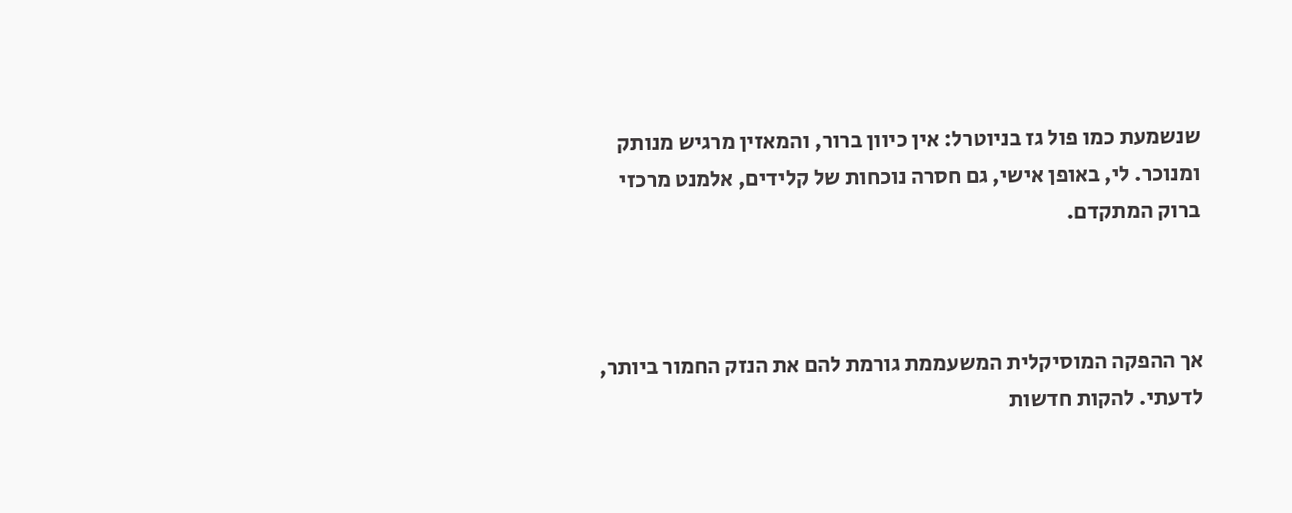שנשמעת כמו פול גז בניוטרל: אין כיוון ברור, והמאזין מרגיש מנותק ומנוכר. לי, באופן אישי, גם חסרה נוכחות של קלידים, אלמנט מרכזי ברוק המתקדם.



אך ההפקה המוסיקלית המשעממת גורמת להם את הנזק החמור ביותר, לדעתי. להקות חדשות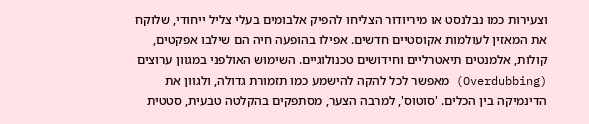וצעירות כמו נבלנסט או מיריודור הצליחו להפיק אלבומים בעלי צליל ייחודי, שלוקח את המאזין לעולמות אקוסטיים חדשים. אפילו בהופעה חיה הם שילבו אפקטים, קולות, אלמנטים תיאטרליים וחידושים טכנולוגיים. השימוש האולפני במגוון ערוצים (Overdubbing) מאפשר לכל להקה להישמע כמו תזמורת גדולה, ולגוון את הדינמיקה בין הכלים. 'סוטוס', למרבה הצער, מסתפקים בהקלטה טבעית, סטטית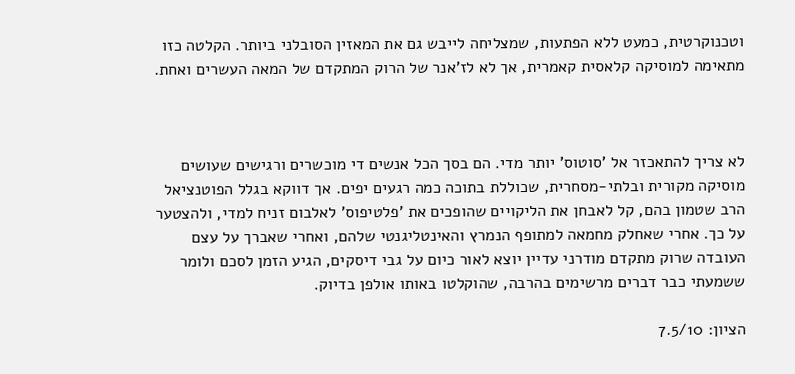וטכנוקרטית, כמעט ללא הפתעות, שמצליחה לייבש גם את המאזין הסובלני ביותר. הקלטה כזו מתאימה למוסיקה קלאסית קאמרית, אך לא לז'אנר של הרוק המתקדם של המאה העשרים ואחת.



לא צריך להתאכזר אל 'סוטוס' יותר מדי. הם בסך הכל אנשים די מוכשרים ורגישים שעושים מוסיקה מקורית ובלתי-מסחרית, שכוללת בתוכה כמה רגעים יפים. אך דווקא בגלל הפוטנציאל הרב שטמון בהם, קל לאבחן את הליקויים שהופכים את 'פלטיפוס' לאלבום זניח למדי, ולהצטער על כך. אחרי שאחלק מחמאה למתופף הנמרץ והאינטליגנטי שלהם, ואחרי שאברך על עצם העובדה שרוק מתקדם מודרני עדיין יוצא לאור כיום על גבי דיסקים, הגיע הזמן לסכם ולומר ששמעתי כבר דברים מרשימים בהרבה, שהוקלטו באותו אולפן בדיוק.

הציון: 7.5/10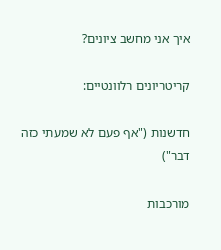איך אני מחשב ציונים?

קריטריונים רלוונטיים:

חדשנות ("אף פעם לא שמעתי כזה דבר")

מורכבות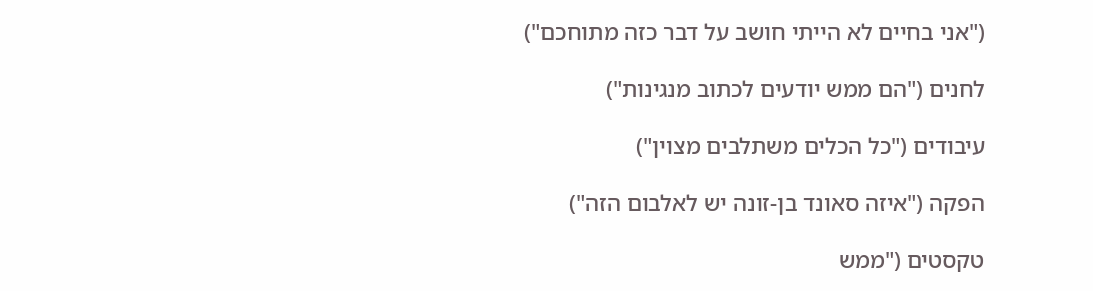("אני בחיים לא הייתי חושב על דבר כזה מתוחכם")

לחנים ("הם ממש יודעים לכתוב מנגינות")

עיבודים ("כל הכלים משתלבים מצוין")

הפקה ("איזה סאונד בן-זונה יש לאלבום הזה")

טקסטים ("ממש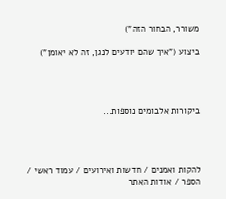משורר, הבחור הזה")

ביצוע ("איך שהם יודעים לנגן, זה לא יאומן")




ביקורות אלבומים נוספות...




להקות ואמנים / חדשות ואירועים / עמוד ראשי / הספר / אודות האתר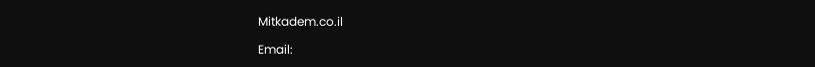Mitkadem.co.il

Email: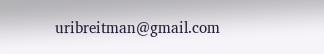uribreitman@gmail.com